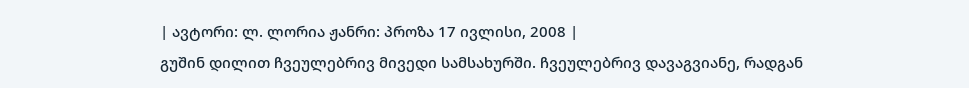| ავტორი: ლ. ლორია ჟანრი: პროზა 17 ივლისი, 2008 |
გუშინ დილით ჩვეულებრივ მივედი სამსახურში. ჩვეულებრივ დავაგვიანე, რადგან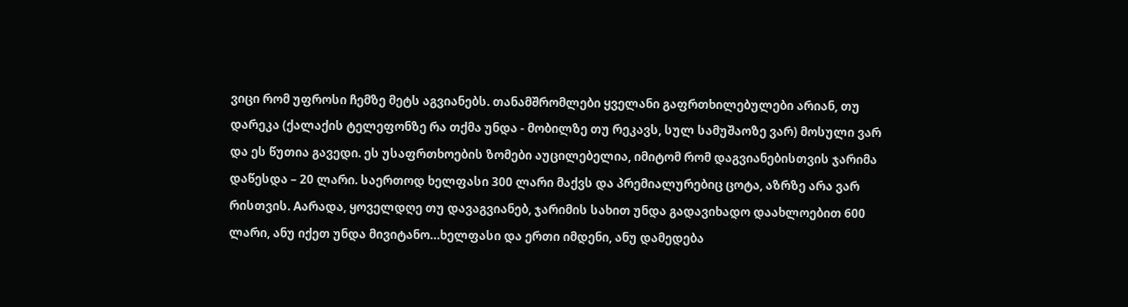ვიცი რომ უფროსი ჩემზე მეტს აგვიანებს. თანამშრომლები ყველანი გაფრთხილებულები არიან, თუ დარეკა (ქალაქის ტელეფონზე რა თქმა უნდა - მობილზე თუ რეკავს, სულ სამუშაოზე ვარ) მოსული ვარ და ეს წუთია გავედი. ეს უსაფრთხოების ზომები აუცილებელია, იმიტომ რომ დაგვიანებისთვის ჯარიმა დაწესდა – 20 ლარი. საერთოდ ხელფასი 300 ლარი მაქვს და პრემიალურებიც ცოტა, აზრზე არა ვარ რისთვის. Aარადა, ყოველდღე თუ დავაგვიანებ, ჯარიმის სახით უნდა გადავიხადო დაახლოებით 600 ლარი, ანუ იქეთ უნდა მივიტანო…ხელფასი და ერთი იმდენი, ანუ დამედება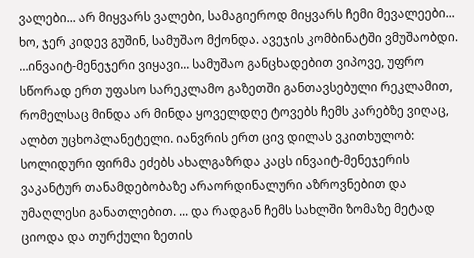ვალები... არ მიყვარს ვალები, სამაგიეროდ მიყვარს ჩემი მევალეები... ხო, ჯერ კიდევ გუშინ, სამუშაო მქონდა. ავეჯის კომბინატში ვმუშაობდი. …ინვაიტ-მენეჯერი ვიყავი... სამუშაო განცხადებით ვიპოვე, უფრო სწორად ერთ უფასო სარეკლამო გაზეთში განთავსებული რეკლამით, რომელსაც მინდა არ მინდა ყოველდღე ტოვებს ჩემს კარებზე ვიღაც, ალბთ უცხოპლანეტელი. იანვრის ერთ ცივ დილას ვკითხულობ: სოლიდური ფირმა ეძებს ახალგაზრდა კაცს ინვაიტ-მენეჯერის ვაკანტურ თანამდებობაზე არაორდინალური აზროვნებით და უმაღლესი განათლებით. ... და რადგან ჩემს სახლში ზომაზე მეტად ციოდა და თურქული ზეთის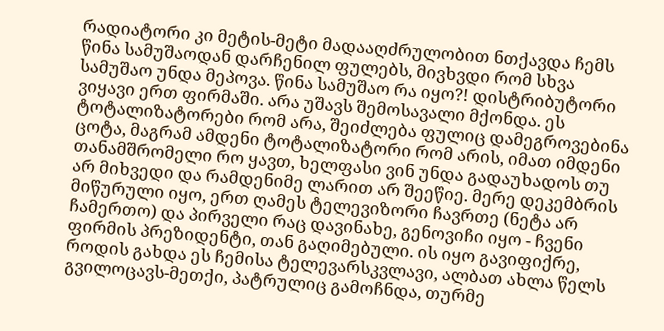რადიატორი კი მეტის-მეტი მადააღძრულობით ნთქავდა ჩემს წინა სამუშაოდან დარჩენილ ფულებს, მივხვდი რომ სხვა სამუშაო უნდა მეპოვა. წინა სამუშაო რა იყო?! დისტრიბუტორი ვიყავი ერთ ფირმაში. არა უშავს შემოსავალი მქონდა. ეს ტოტალიზატორები რომ არა, შეიძლება ფულიც დამეგროვებინა ცოტა, მაგრამ ამდენი ტოტალიზატორი რომ არის, იმათ იმდენი თანამშრომელი რო ყავთ, ხელფასი ვინ უნდა გადაუხადოს თუ არ მიხვედი და რამდენიმე ლარით არ შეეწიე. მერე დეკემბრის მიწურული იყო, ერთ ღამეს ტელევიზორი ჩავრთე (ნეტა არ ჩამერთო) და პირველი რაც დავინახე, გენოვიჩი იყო - ჩვენი ფირმის პრეზიდენტი, თან გაღიმებული. ის იყო გავიფიქრე, როდის გახდა ეს ჩემისა ტელევარსკვლავი, ალბათ ახლა წელს გვილოცავს-მეთქი, პატრულიც გამოჩნდა, თურმე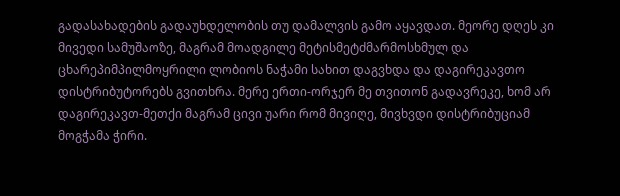გადასახადების გადაუხდელობის თუ დამალვის გამო აყავდათ. მეორე დღეს კი მივედი სამუშაოზე, მაგრამ მოადგილე მეტისმეტძმარმოსხმულ და ცხარეპიმპილმოყრილი ლობიოს ნაჭამი სახით დაგვხდა და დაგირეკავთო დისტრიბუტორებს გვითხრა. მერე ერთი-ორჯერ მე თვითონ გადავრეკე, ხომ არ დაგირეკავთ-მეთქი მაგრამ ცივი უარი რომ მივიღე, მივხვდი დისტრიბუციამ მოგჭამა ჭირი.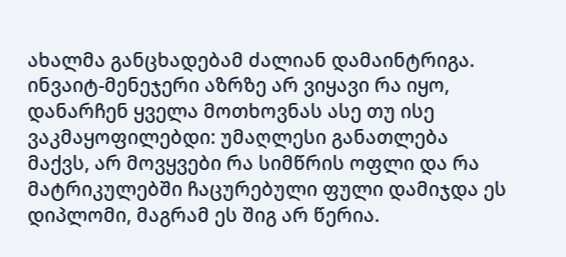ახალმა განცხადებამ ძალიან დამაინტრიგა. ინვაიტ-მენეჯერი აზრზე არ ვიყავი რა იყო, დანარჩენ ყველა მოთხოვნას ასე თუ ისე ვაკმაყოფილებდი: უმაღლესი განათლება მაქვს, არ მოვყვები რა სიმწრის ოფლი და რა მატრიკულებში ჩაცურებული ფული დამიჯდა ეს დიპლომი, მაგრამ ეს შიგ არ წერია.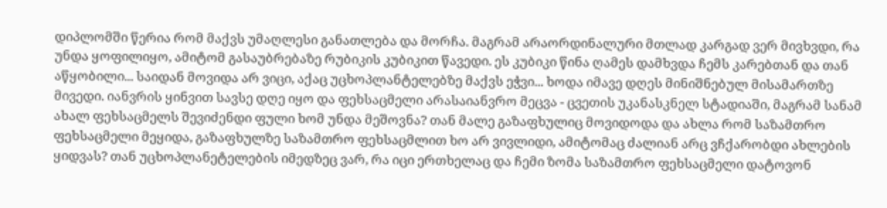დიპლომში წერია რომ მაქვს უმაღლესი განათლება და მორჩა. მაგრამ არაორდინალური მთლად კარგად ვერ მივხვდი, რა უნდა ყოფილიყო, ამიტომ გასაუბრებაზე რუბიკის კუბიკით წავედი. ეს კუბიკი წინა ღამეს დამხვდა ჩემს კარებთან და თან აწყობილი... საიდან მოვიდა არ ვიცი, აქაც უცხოპლანტელებზე მაქვს ეჭვი... ხოდა იმავე დღეს მინიშნებულ მისამართზე მივედი. იანვრის ყინვით სავსე დღე იყო და ფეხსაცმელი არასაიანვრო მეცვა - ცვეთის უკანასკნელ სტადიაში, მაგრამ სანამ ახალ ფეხსაცმელს შევიძენდი ფული ხომ უნდა მეშოვნა? თან მალე გაზაფხულიც მოვიდოდა და ახლა რომ საზამთრო ფეხსაცმელი მეყიდა, გაზაფხულზე საზამთრო ფეხსაცმლით ხო არ ვივლიდი, ამიტომაც ძალიან არც ვჩქარობდი ახლების ყიდვას? თან უცხოპლანეტელების იმედზეც ვარ, რა იცი ერთხელაც და ჩემი ზომა საზამთრო ფეხსაცმელი დატოვონ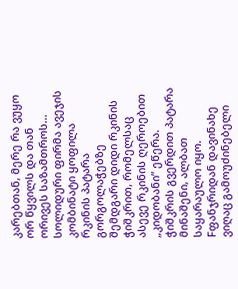კარებთან, მერე რა ვუყო ორ წყვილს და თან ორივეს საზამთროს... სოლიდური ფირმა ავეჯის კომბინატი ყოფილა რკინის პატარა გორგოლაჭებზე შემდგარი დიდი რკინის ჭიშკრით, რომელსაც ასევე რკინის ღეროებით „კიდობანი” ეწერა. ჭიშკრის გვერდით პატარა მინაშენი, ალბათ საყარაულო იყო. Fფანჯრიდან დავინახე ვიღაც გამოუძინებელი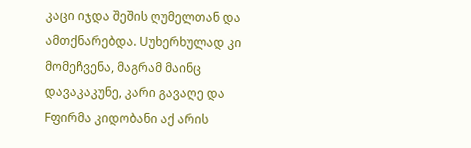კაცი იჯდა შეშის ღუმელთან და ამთქნარებდა. Uუხერხულად კი მომეჩვენა, მაგრამ მაინც დავაკაკუნე, კარი გავაღე და Fფირმა კიდობანი აქ არის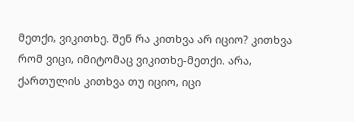მეთქი, ვიკითხე. შენ რა კითხვა არ იციო? კითხვა რომ ვიცი, იმიტომაც ვიკითხე-მეთქი. არა, ქართულის კითხვა თუ იციო, იცი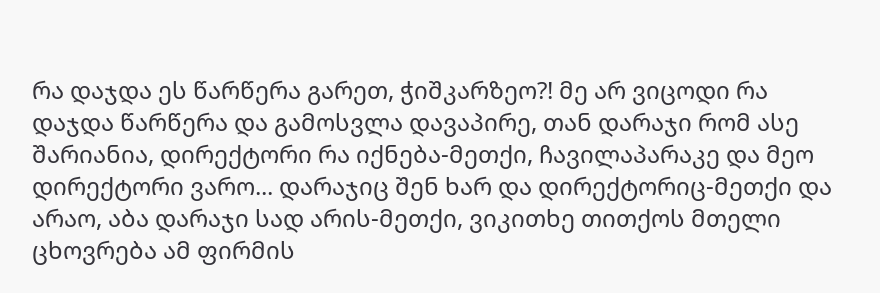რა დაჯდა ეს წარწერა გარეთ, ჭიშკარზეო?! მე არ ვიცოდი რა დაჯდა წარწერა და გამოსვლა დავაპირე, თან დარაჯი რომ ასე შარიანია, დირექტორი რა იქნება-მეთქი, ჩავილაპარაკე და მეო დირექტორი ვარო... დარაჯიც შენ ხარ და დირექტორიც-მეთქი და არაო, აბა დარაჯი სად არის-მეთქი, ვიკითხე თითქოს მთელი ცხოვრება ამ ფირმის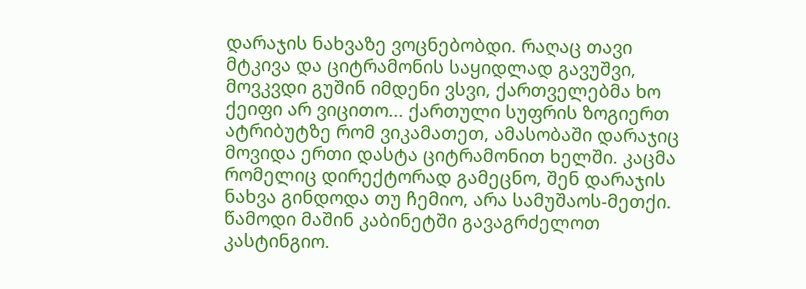დარაჯის ნახვაზე ვოცნებობდი. რაღაც თავი მტკივა და ციტრამონის საყიდლად გავუშვი, მოვკვდი გუშინ იმდენი ვსვი, ქართველებმა ხო ქეიფი არ ვიცითო... ქართული სუფრის ზოგიერთ ატრიბუტზე რომ ვიკამათეთ, ამასობაში დარაჯიც მოვიდა ერთი დასტა ციტრამონით ხელში. კაცმა რომელიც დირექტორად გამეცნო, შენ დარაჯის ნახვა გინდოდა თუ ჩემიო, არა სამუშაოს-მეთქი. წამოდი მაშინ კაბინეტში გავაგრძელოთ კასტინგიო.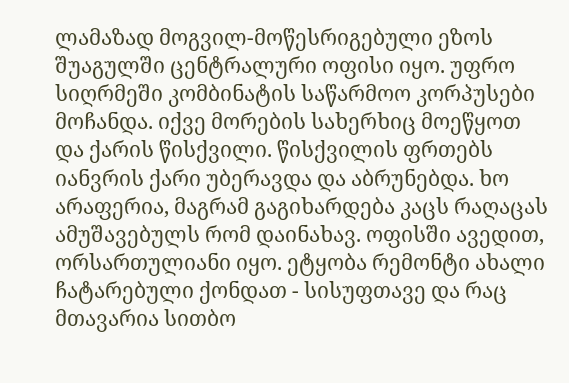ლამაზად მოგვილ-მოწესრიგებული ეზოს შუაგულში ცენტრალური ოფისი იყო. უფრო სიღრმეში კომბინატის საწარმოო კორპუსები მოჩანდა. იქვე მორების სახერხიც მოეწყოთ და ქარის წისქვილი. წისქვილის ფრთებს იანვრის ქარი უბერავდა და აბრუნებდა. ხო არაფერია, მაგრამ გაგიხარდება კაცს რაღაცას ამუშავებულს რომ დაინახავ. ოფისში ავედით, ორსართულიანი იყო. ეტყობა რემონტი ახალი ჩატარებული ქონდათ - სისუფთავე და რაც მთავარია სითბო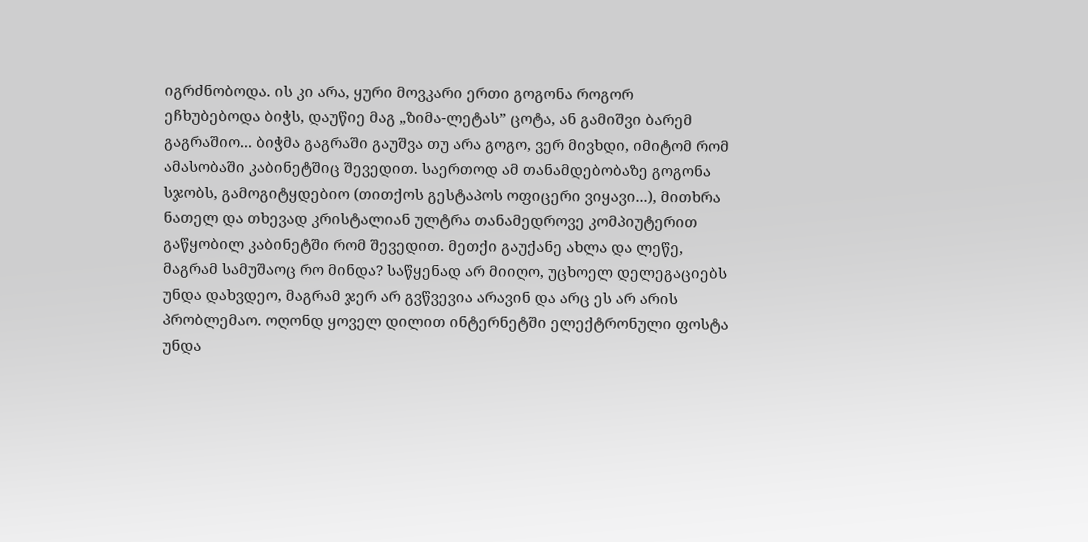იგრძნობოდა. ის კი არა, ყური მოვკარი ერთი გოგონა როგორ ეჩხუბებოდა ბიჭს, დაუწიე მაგ „ზიმა-ლეტას” ცოტა, ან გამიშვი ბარემ გაგრაშიო... ბიჭმა გაგრაში გაუშვა თუ არა გოგო, ვერ მივხდი, იმიტომ რომ ამასობაში კაბინეტშიც შევედით. საერთოდ ამ თანამდებობაზე გოგონა სჯობს, გამოგიტყდებიო (თითქოს გესტაპოს ოფიცერი ვიყავი...), მითხრა ნათელ და თხევად კრისტალიან ულტრა თანამედროვე კომპიუტერით გაწყობილ კაბინეტში რომ შევედით. მეთქი გაუქანე ახლა და ლეწე, მაგრამ სამუშაოც რო მინდა? საწყენად არ მიიღო, უცხოელ დელეგაციებს უნდა დახვდეო, მაგრამ ჯერ არ გვწვევია არავინ და არც ეს არ არის პრობლემაო. ოღონდ ყოველ დილით ინტერნეტში ელექტრონული ფოსტა უნდა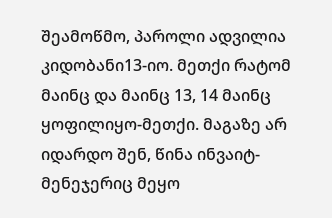შეამოწმო, პაროლი ადვილია კიდობანი13-იო. მეთქი რატომ მაინც და მაინც 13, 14 მაინც ყოფილიყო-მეთქი. მაგაზე არ იდარდო შენ, წინა ინვაიტ-მენეჯერიც მეყო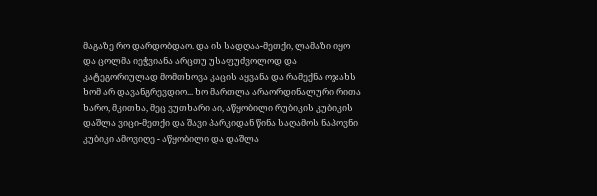მაგაზე რო დარდობდაო. და ის სადღაა-მეთქი, ლამაზი იყო და ცოლმა იეჭვიანა არცთუ უსაფუძვოლოდ და კატეგორიულად მომთხოვა კაცის აყვანა და რამექნა ოჯახს ხომ არ დავანგრევდიო... ხო მართლა არაორდინალური რითა ხარო, მკითხა, მეც ვუთხარი აი, აწყობილი რუბიკის კუბიკის დაშლა ვიცი-მეთქი და შავი პარკიდან წინა საღამოს ნაპოვნი კუბიკი ამოვიღე - აწყობილი და დაშლა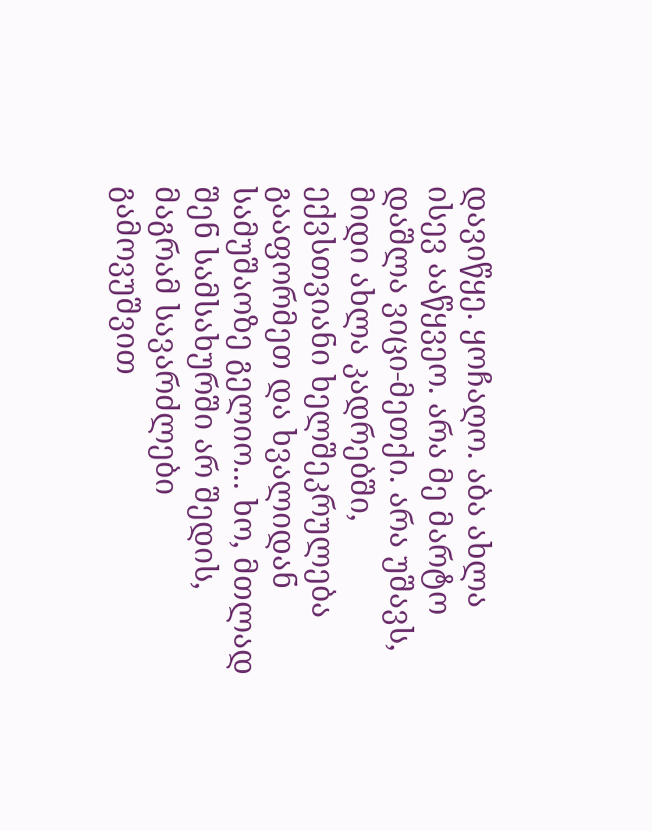დავიწყე. ყოჩაღო. აბა ახლა ისევ ააწყვეო. არა მე მარტო დაშლა ვიცი-მეთქი. არა უშავს, მიდი ახლა კადრებში, ექვსთვიანი ხელშეკრულება გააფორმეთ და ხვალიდან სამუშაოზე გელიო... ხო, მთლად შენ სამსახურში არ შედის, მაგრამ სავარძლები გამოვუშვით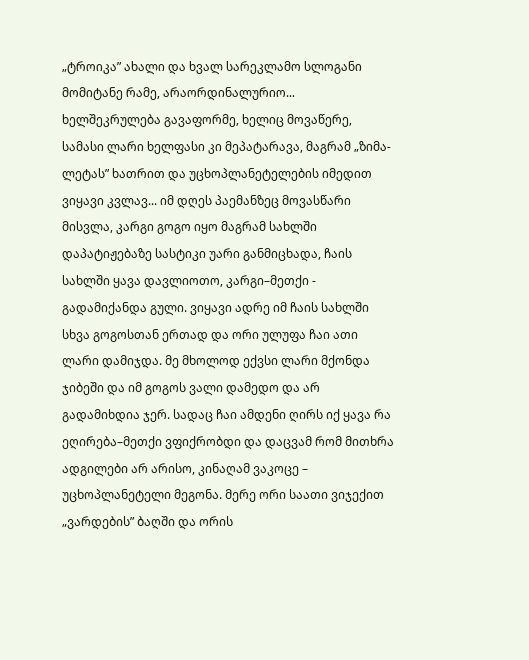„ტროიკა” ახალი და ხვალ სარეკლამო სლოგანი მომიტანე რამე, არაორდინალურიო... ხელშეკრულება გავაფორმე, ხელიც მოვაწერე, სამასი ლარი ხელფასი კი მეპატარავა, მაგრამ „ზიმა-ლეტას” ხათრით და უცხოპლანეტელების იმედით ვიყავი კვლავ... იმ დღეს პაემანზეც მოვასწარი მისვლა, კარგი გოგო იყო მაგრამ სახლში დაპატიჟებაზე სასტიკი უარი განმიცხადა, ჩაის სახლში ყავა დავლიოთო, კარგი–მეთქი - გადამიქანდა გული. ვიყავი ადრე იმ ჩაის სახლში სხვა გოგოსთან ერთად და ორი ულუფა ჩაი ათი ლარი დამიჯდა. მე მხოლოდ ექვსი ლარი მქონდა ჯიბეში და იმ გოგოს ვალი დამედო და არ გადამიხდია ჯერ. სადაც ჩაი ამდენი ღირს იქ ყავა რა ეღირება–მეთქი ვფიქრობდი და დაცვამ რომ მითხრა ადგილები არ არისო, კინაღამ ვაკოცე – უცხოპლანეტელი მეგონა. მერე ორი საათი ვიჯექით „ვარდების” ბაღში და ორის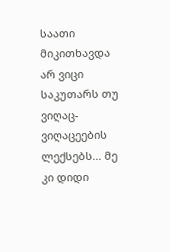საათი მიკითხავდა არ ვიცი საკუთარს თუ ვიღაც-ვიღაცეების ლექსებს... მე კი დიდი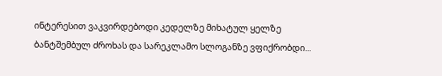ინტერესით ვაკვირდებოდი კედელზე მიხატულ ყელზე ბანტშემბულ ძროხას და სარეკლამო სლოგანზე ვფიქრობდი...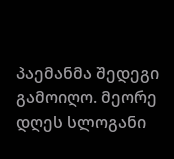პაემანმა შედეგი გამოიღო. მეორე დღეს სლოგანი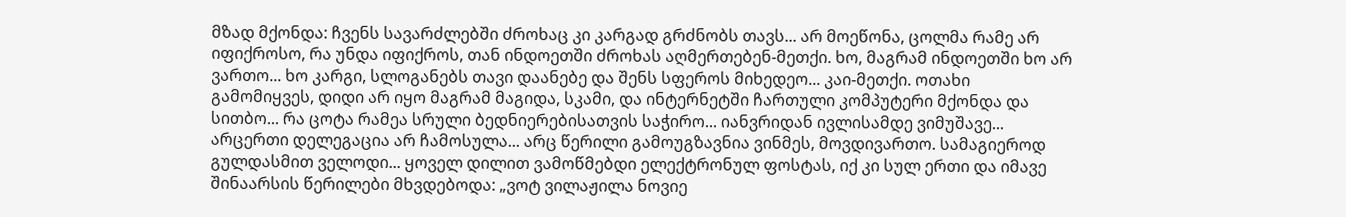მზად მქონდა: ჩვენს სავარძლებში ძროხაც კი კარგად გრძნობს თავს... არ მოეწონა, ცოლმა რამე არ იფიქროსო, რა უნდა იფიქროს, თან ინდოეთში ძროხას აღმერთებენ-მეთქი. ხო, მაგრამ ინდოეთში ხო არ ვართო... ხო კარგი, სლოგანებს თავი დაანებე და შენს სფეროს მიხედეო... კაი-მეთქი. ოთახი გამომიყვეს, დიდი არ იყო მაგრამ მაგიდა, სკამი, და ინტერნეტში ჩართული კომპუტერი მქონდა და სითბო... რა ცოტა რამეა სრული ბედნიერებისათვის საჭირო... იანვრიდან ივლისამდე ვიმუშავე... არცერთი დელეგაცია არ ჩამოსულა... არც წერილი გამოუგზავნია ვინმეს, მოვდივართო. სამაგიეროდ გულდასმით ველოდი... ყოველ დილით ვამოწმებდი ელექტრონულ ფოსტას, იქ კი სულ ერთი და იმავე შინაარსის წერილები მხვდებოდა: „ვოტ ვილაჟილა ნოვიე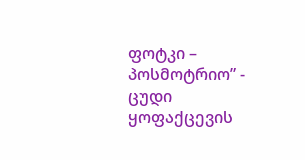ფოტკი – პოსმოტრიო” - ცუდი ყოფაქცევის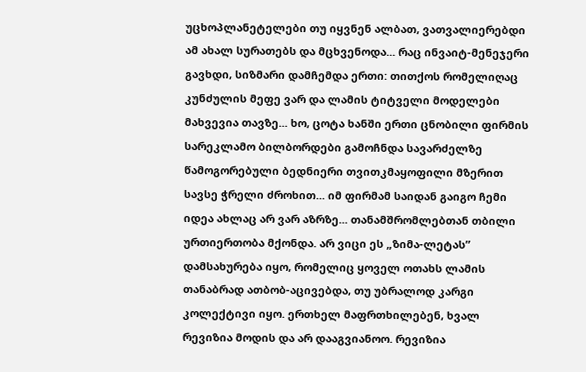უცხოპლანეტელები თუ იყვნენ ალბათ, ვათვალიერებდი ამ ახალ სურათებს და მცხვენოდა... რაც ინვაიტ-მენეჯერი გავხდი, სიზმარი დამჩემდა ერთი: თითქოს რომელიღაც კუნძულის მეფე ვარ და ლამის ტიტველი მოდელები მახვევია თავზე... ხო, ცოტა ხანში ერთი ცნობილი ფირმის სარეკლამო ბილბორდები გამოჩნდა სავარძელზე წამოგორებული ბედნიერი თვითკმაყოფილი მზერით სავსე ჭრელი ძროხით... იმ ფირმამ საიდან გაიგო ჩემი იდეა ახლაც არ ვარ აზრზე... თანამშრომლებთან თბილი ურთიერთობა მქონდა. არ ვიცი ეს „ზიმა-ლეტას” დამსახურება იყო, რომელიც ყოველ ოთახს ლამის თანაბრად ათბობ-აცივებდა, თუ უბრალოდ კარგი კოლექტივი იყო. ერთხელ მაფრთხილებენ, ხვალ რევიზია მოდის და არ დააგვიანოო. რევიზია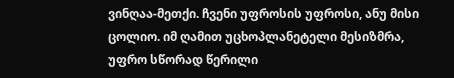ვინღაა-მეთქი. ჩვენი უფროსის უფროსი, ანუ მისი ცოლიო. იმ ღამით უცხოპლანეტელი მესიზმრა, უფრო სწორად წერილი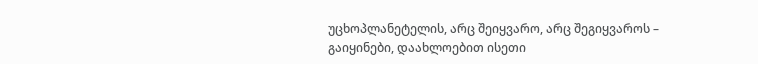უცხოპლანეტელის, არც შეიყვარო, არც შეგიყვაროს – გაიყინები, დაახლოებით ისეთი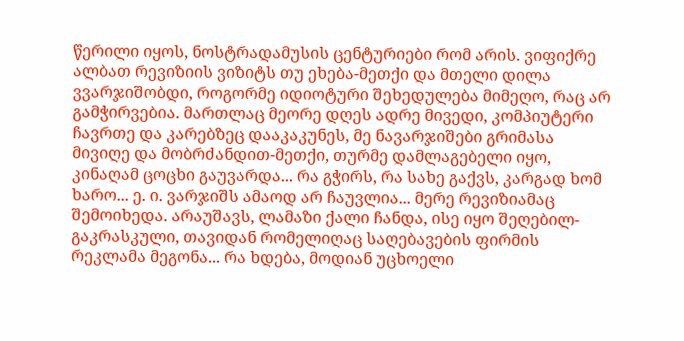წერილი იყოს, ნოსტრადამუსის ცენტურიები რომ არის. ვიფიქრე ალბათ რევიზიის ვიზიტს თუ ეხება-მეთქი და მთელი დილა ვვარჯიშობდი, როგორმე იდიოტური შეხედულება მიმეღო, რაც არ გამჭირვებია. მართლაც მეორე დღეს ადრე მივედი, კომპიუტერი ჩავრთე და კარებზეც დააკაკუნეს, მე ნავარჯიშები გრიმასა მივიღე და მობრძანდით-მეთქი, თურმე დამლაგებელი იყო, კინაღამ ცოცხი გაუვარდა... რა გჭირს, რა სახე გაქვს, კარგად ხომ ხარო... ე. ი. ვარჯიშს ამაოდ არ ჩაუვლია... მერე რევიზიამაც შემოიხედა. არაუშავს, ლამაზი ქალი ჩანდა, ისე იყო შეღებილ-გაკრასკული, თავიდან რომელიღაც საღებავების ფირმის რეკლამა მეგონა... რა ხდება, მოდიან უცხოელი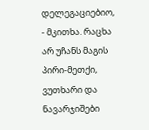დელეგაციებიო, - მკითხა. რაცხა არ უჩანს მაგის პირი-მეთქი, ვუთხარი და ნავარჯიშები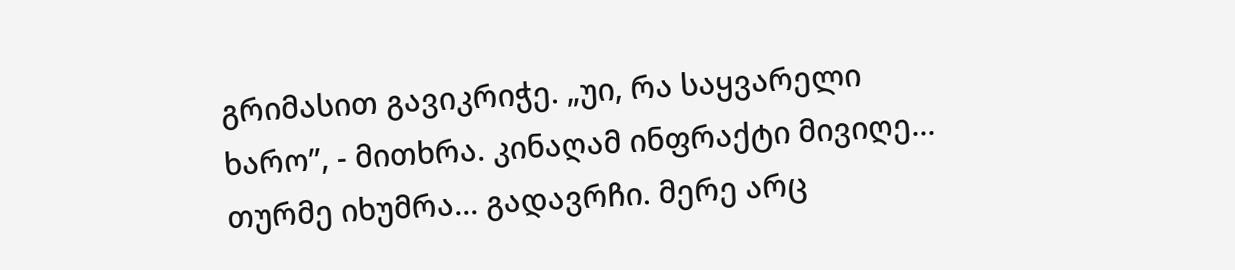გრიმასით გავიკრიჭე. „უი, რა საყვარელი ხარო”, - მითხრა. კინაღამ ინფრაქტი მივიღე... თურმე იხუმრა... გადავრჩი. მერე არც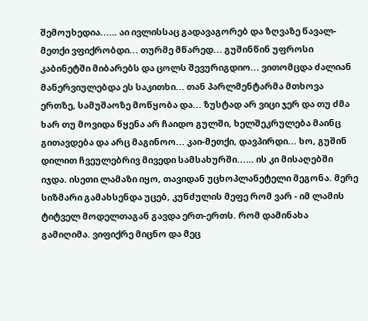შემოუხედია...… აი ივლისსაც გადავაგორებ და ზღვაზე წავალ-მეთქი ვფიქრობდი... თურმე მწარედ... გუშინწინ უფროსი კაბინეტში მიბარებს და ცოლს შევურიგდიო... ვითომცდა ძალიან მანერვიულებდა ეს საკითხი... თან პარლმენტარმა მთხოვა ერთზე, სამუშაოზე მოწყობა და... ზუსტად არ ვიცი ჯერ და თუ ძმა ხარ თუ მოვიდა წყენა არ ჩაიდო გულში, ხელშეკრულება მაინც გითავდება და არც მაგინოო... კაი-მეთქი, დავპირდი... ხო, გუშინ დილით ჩვეულებრივ მივედი სამსახურში...… ის კი მისაღებში იჯდა. ისეთი ლამაზი იყო, თავიდან უცხოპლანეტელი მეგონა. მერე სიზმარი გამახსენდა უცებ, კუნძულის მეფე რომ ვარ - იმ ლამის ტიტველ მოდელთაგან გავდა ერთ-ერთს. რომ დამინახა გამიღიმა. ვიფიქრე მიცნო და მეც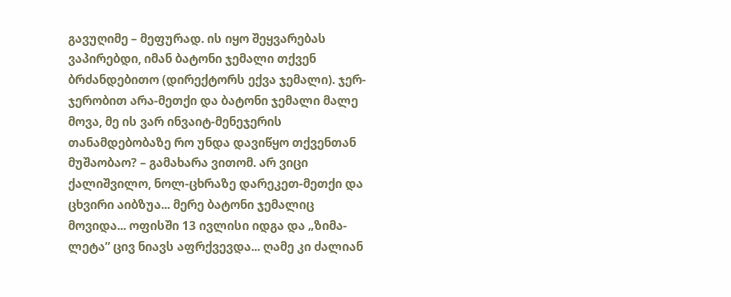გავუღიმე – მეფურად. ის იყო შეყვარებას ვაპირებდი, იმან ბატონი ჯემალი თქვენ ბრძანდებითო (დირექტორს ექვა ჯემალი). ჯერ-ჯერობით არა-მეთქი და ბატონი ჯემალი მალე მოვა, მე ის ვარ ინვაიტ-მენეჯერის თანამდებობაზე რო უნდა დავიწყო თქვენთან მუშაობაო? – გამახარა ვითომ. არ ვიცი ქალიშვილო, ნოლ-ცხრაზე დარეკეთ-მეთქი და ცხვირი აიბზუა... მერე ბატონი ჯემალიც მოვიდა... ოფისში 13 ივლისი იდგა და „ზიმა-ლეტა” ცივ ნიავს აფრქვევდა... ღამე კი ძალიან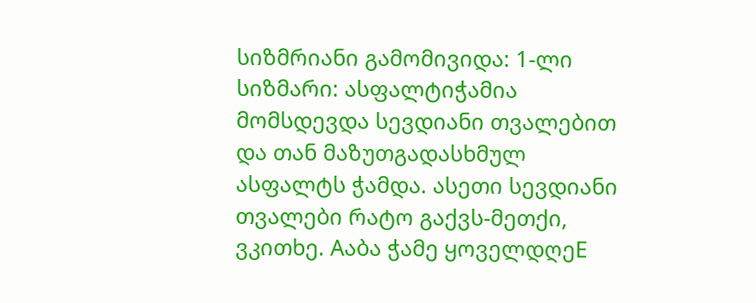სიზმრიანი გამომივიდა: 1-ლი სიზმარი: ასფალტიჭამია მომსდევდა სევდიანი თვალებით და თან მაზუთგადასხმულ ასფალტს ჭამდა. ასეთი სევდიანი თვალები რატო გაქვს-მეთქი, ვკითხე. Aაბა ჭამე ყოველდღეE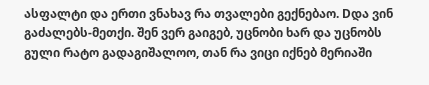ასფალტი და ერთი ვნახავ რა თვალები გექნებაო. Dდა ვინ გაძალებს-მეთქი. შენ ვერ გაიგებ, უცნობი ხარ და უცნობს გული რატო გადაგიშალოო, თან რა ვიცი იქნებ მერიაში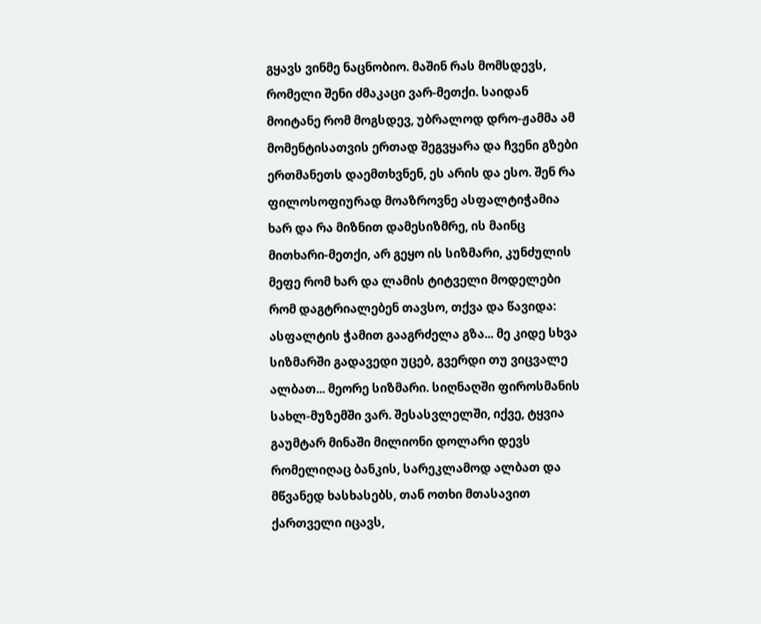გყავს ვინმე ნაცნობიო. მაშინ რას მომსდევს, რომელი შენი ძმაკაცი ვარ-მეთქი. საიდან მოიტანე რომ მოგსდევ, უბრალოდ დრო-ჟამმა ამ მომენტისათვის ერთად შეგვყარა და ჩვენი გზები ერთმანეთს დაემთხვნენ, ეს არის და ესო. შენ რა ფილოსოფიურად მოაზროვნე ასფალტიჭამია ხარ და რა მიზნით დამესიზმრე, ის მაინც მითხარი-მეთქი, არ გეყო ის სიზმარი, კუნძულის მეფე რომ ხარ და ლამის ტიტველი მოდელები რომ დაგტრიალებენ თავსო, თქვა და წავიდა: ასფალტის ჭამით გააგრძელა გზა... მე კიდე სხვა სიზმარში გადავედი უცებ, გვერდი თუ ვიცვალე ალბათ... მეორე სიზმარი. სიღნაღში ფიროსმანის სახლ-მუზემში ვარ. შესასვლელში, იქვე, ტყვია გაუმტარ მინაში მილიონი დოლარი დევს რომელიღაც ბანკის, სარეკლამოდ ალბათ და მწვანედ ხასხასებს, თან ოთხი მთასავით ქართველი იცავს,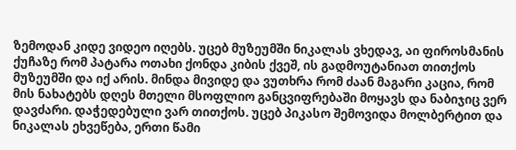ზემოდან კიდე ვიდეო იღებს. უცებ მუზეუმში ნიკალას ვხედავ, აი ფიროსმანის ქუჩაზე რომ პატარა ოთახი ქონდა კიბის ქვეშ, ის გადმოუტანიათ თითქოს მუზეუმში და იქ არის. მინდა მივიდე და ვუთხრა რომ ძაან მაგარი კაცია, რომ მის ნახატებს დღეს მთელი მსოფლიო განცვიფრებაში მოყავს და ნაბიჯიც ვერ დავძარი. დაჭედებული ვარ თითქოს. უცებ პიკასო შემოვიდა მოლბერტით და ნიკალას ეხვეწება, ერთი წამი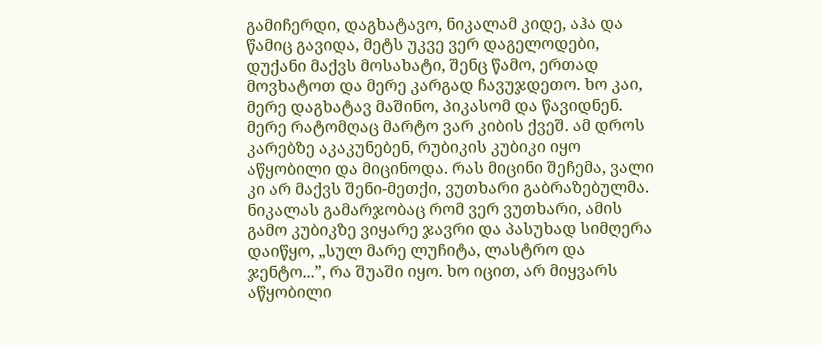გამიჩერდი, დაგხატავო, ნიკალამ კიდე, აჰა და წამიც გავიდა, მეტს უკვე ვერ დაგელოდები, დუქანი მაქვს მოსახატი, შენც წამო, ერთად მოვხატოთ და მერე კარგად ჩავუჯდეთო. ხო კაი, მერე დაგხატავ მაშინო, პიკასომ და წავიდნენ. მერე რატომღაც მარტო ვარ კიბის ქვეშ. ამ დროს კარებზე აკაკუნებენ, რუბიკის კუბიკი იყო აწყობილი და მიცინოდა. რას მიცინი შეჩემა, ვალი კი არ მაქვს შენი-მეთქი, ვუთხარი გაბრაზებულმა. ნიკალას გამარჯობაც რომ ვერ ვუთხარი, ამის გამო კუბიკზე ვიყარე ჯავრი და პასუხად სიმღერა დაიწყო, „სულ მარე ლუჩიტა, ლასტრო და ჯენტო...”, რა შუაში იყო. ხო იცით, არ მიყვარს აწყობილი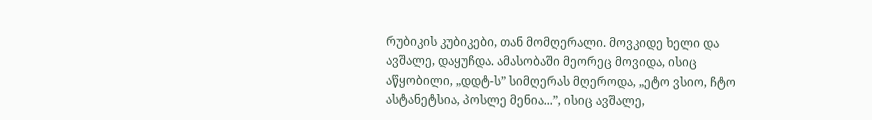რუბიკის კუბიკები, თან მომღერალი. მოვკიდე ხელი და ავშალე, დაყუჩდა. ამასობაში მეორეც მოვიდა, ისიც აწყობილი, „დდტ-ს” სიმღერას მღეროდა, „ეტო ვსიო, ჩტო ასტანეტსია, პოსლე მენია...”, ისიც ავშალე,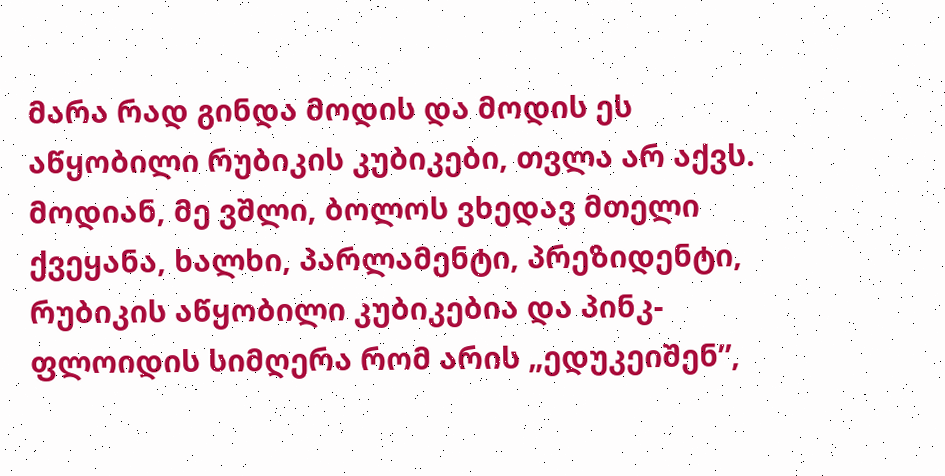მარა რად გინდა მოდის და მოდის ეს აწყობილი რუბიკის კუბიკები, თვლა არ აქვს. მოდიან, მე ვშლი, ბოლოს ვხედავ მთელი ქვეყანა, ხალხი, პარლამენტი, პრეზიდენტი, რუბიკის აწყობილი კუბიკებია და პინკ-ფლოიდის სიმღერა რომ არის „ედუკეიშენ”,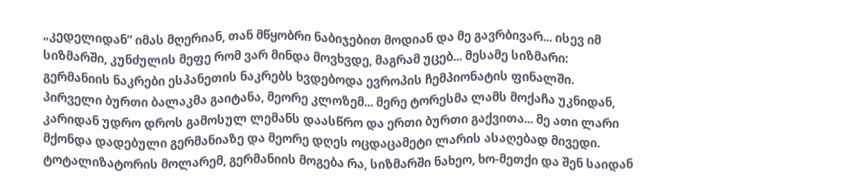„კედელიდან” იმას მღერიან, თან მწყობრი ნაბიჯებით მოდიან და მე გავრბივარ... ისევ იმ სიზმარში, კუნძულის მეფე რომ ვარ მინდა მოვხვდე, მაგრამ უცებ... მესამე სიზმარი: გერმანიის ნაკრები ესპანეთის ნაკრებს ხვდებოდა ევროპის ჩემპიონატის ფინალში. პირველი ბურთი ბალაკმა გაიტანა, მეორე კლოზემ... მერე ტორესმა ლამს მოქაჩა უკნიდან, კარიდან უდრო დროს გამოსულ ლემანს დაასწრო და ერთი ბურთი გაქვითა... მე ათი ლარი მქონდა დადებული გერმანიაზე და მეორე დღეს ოცდაცამეტი ლარის ასაღებად მივედი. ტოტალიზატორის მოლარემ, გერმანიის მოგება რა, სიზმარში ნახეო, ხო-მეთქი და შენ საიდან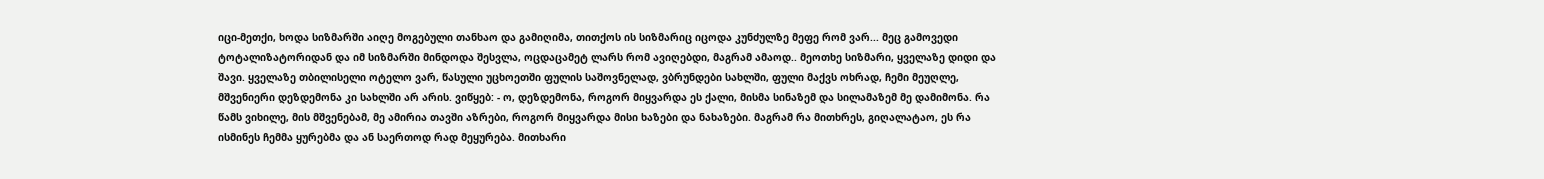იცი-მეთქი, ხოდა სიზმარში აიღე მოგებული თანხაო და გამიღიმა, თითქოს ის სიზმარიც იცოდა კუნძულზე მეფე რომ ვარ... მეც გამოვედი ტოტალიზატორიდან და იმ სიზმარში მინდოდა შესვლა, ოცდაცამეტ ლარს რომ ავიღებდი, მაგრამ ამაოდ.. მეოთხე სიზმარი, ყველაზე დიდი და შავი. ყველაზე თბილისელი ოტელო ვარ, წასული უცხოეთში ფულის საშოვნელად, ვბრუნდები სახლში, ფული მაქვს ოხრად, ჩემი მეუღლე, მშვენიერი დეზდემონა კი სახლში არ არის. ვიწყებ: - ო, დეზდემონა, როგორ მიყვარდა ეს ქალი, მისმა სინაზემ და სილამაზემ მე დამიმონა. რა წამს ვიხილე, მის მშვენებამ, მე ამირია თავში აზრები, როგორ მიყვარდა მისი ხაზები და ნახაზები. მაგრამ რა მითხრეს, გიღალატაო, ეს რა ისმინეს ჩემმა ყურებმა და ან საერთოდ რად მეყურება. მითხარი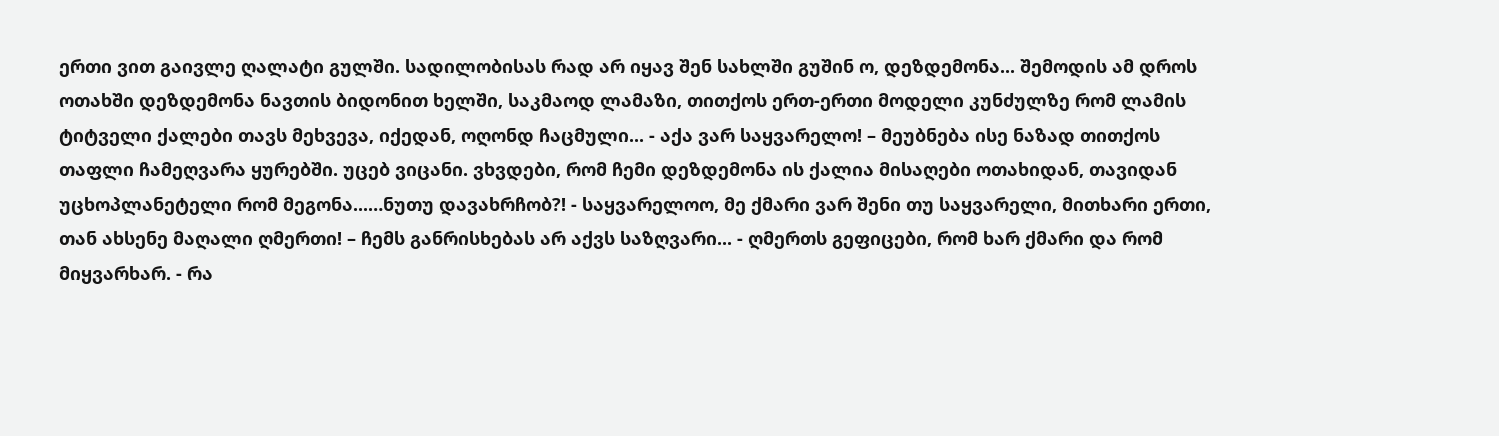ერთი ვით გაივლე ღალატი გულში. სადილობისას რად არ იყავ შენ სახლში გუშინ ო, დეზდემონა... შემოდის ამ დროს ოთახში დეზდემონა ნავთის ბიდონით ხელში, საკმაოდ ლამაზი, თითქოს ერთ-ერთი მოდელი კუნძულზე რომ ლამის ტიტველი ქალები თავს მეხვევა, იქედან, ოღონდ ჩაცმული... - აქა ვარ საყვარელო! – მეუბნება ისე ნაზად თითქოს თაფლი ჩამეღვარა ყურებში. უცებ ვიცანი. ვხვდები, რომ ჩემი დეზდემონა ის ქალია მისაღები ოთახიდან, თავიდან უცხოპლანეტელი რომ მეგონა...…ნუთუ დავახრჩობ?! - საყვარელოო, მე ქმარი ვარ შენი თუ საყვარელი, მითხარი ერთი, თან ახსენე მაღალი ღმერთი! – ჩემს განრისხებას არ აქვს საზღვარი... - ღმერთს გეფიცები, რომ ხარ ქმარი და რომ მიყვარხარ. - რა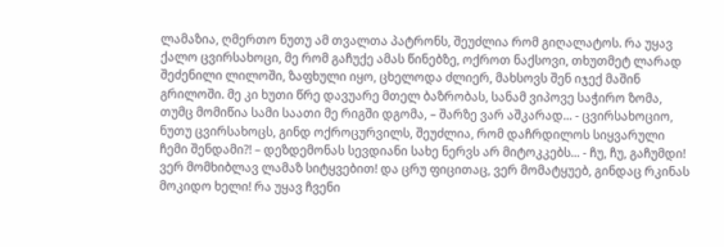ლამაზია, ღმერთო ნუთუ ამ თვალთა პატრონს, შეუძლია რომ გიღალატოს. რა უყავ ქალო ცვირსახოცი, მე რომ გაჩუქე ამას წინებზე, ოქროთ ნაქსოვი, თხუთმეტ ლარად შეძენილი ლილოში, ზაფხული იყო, ცხელოდა ძლიერ, მახსოვს შენ იჯექ მაშინ გრილოში. მე კი ხუთი წრე დავუარე მთელ ბაზრობას, სანამ ვიპოვე საჭირო ზომა, თუმც მომიწია სამი საათი მე რიგში დგომა, – შარზე ვარ აშკარად... - ცვირსახოციო, ნუთუ ცვირსახოცს, გინდ ოქროცურვილს, შეუძლია, რომ დაჩრდილოს სიყვარული ჩემი შენდამი?! – დეზდემონას სევდიანი სახე ნერვს არ მიტოკკებს... - ჩუ, ჩუ, გაჩუმდი! ვერ მომხიბლავ ლამაზ სიტყვებით! და ცრუ ფიცითაც, ვერ მომატყუებ, გინდაც რკინას მოკიდო ხელი! რა უყავ ჩვენი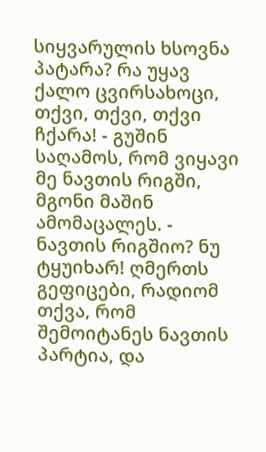სიყვარულის ხსოვნა პატარა? რა უყავ ქალო ცვირსახოცი, თქვი, თქვი, თქვი ჩქარა! - გუშინ საღამოს, რომ ვიყავი მე ნავთის რიგში, მგონი მაშინ ამომაცალეს. - ნავთის რიგშიო? ნუ ტყუიხარ! ღმერთს გეფიცები, რადიომ თქვა, რომ შემოიტანეს ნავთის პარტია, და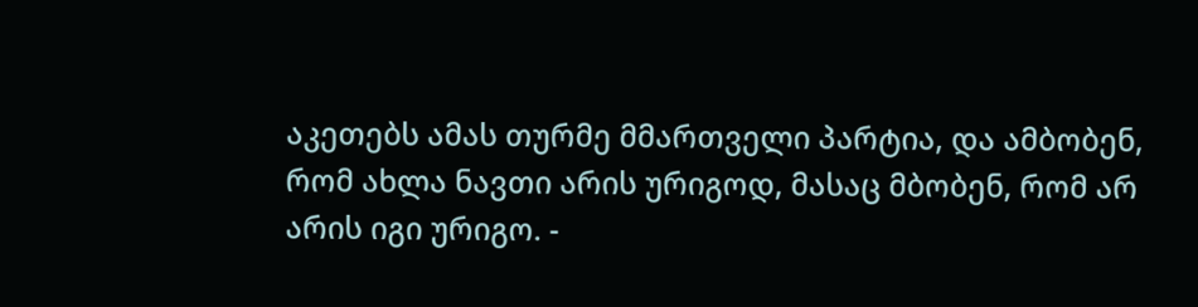აკეთებს ამას თურმე მმართველი პარტია, და ამბობენ, რომ ახლა ნავთი არის ურიგოდ, მასაც მბობენ, რომ არ არის იგი ურიგო. -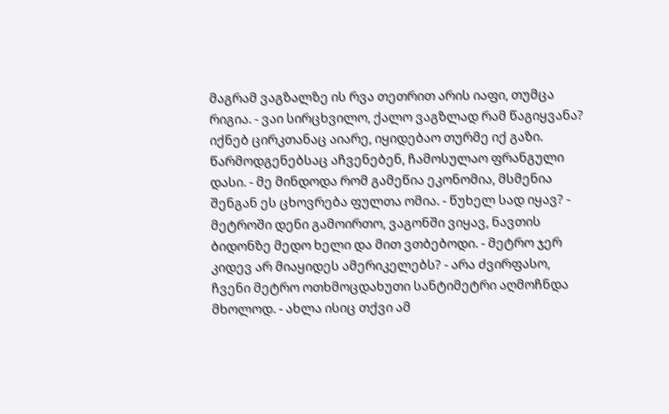მაგრამ ვაგზალზე ის რვა თეთრით არის იაფი, თუმცა რიგია. - ვაი სირცხვილო, ქალო ვაგზლად რამ წაგიყვანა? იქნებ ცირკთანაც აიარე, იყიდებაო თურმე იქ გაზი. წარმოდგენებსაც აჩვენებენ, ჩამოსულაო ფრანგული დასი. - მე მინდოდა რომ გამეწია ეკონომია, მსმენია შენგან ეს ცხოვრება ფულთა ომია. - წუხელ სად იყავ? - მეტროში დენი გამოირთო, ვაგონში ვიყავ, ნავთის ბიდონზე მედო ხელი და მით ვთბებოდი. - მეტრო ჯერ კიდევ არ მიაყიდეს ამერიკელებს? - არა ძვირფასო, ჩვენი მეტრო ოთხმოცდახუთი სანტიმეტრი აღმოჩნდა მხოლოდ. - ახლა ისიც თქვი ამ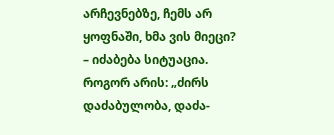არჩევნებზე, ჩემს არ ყოფნაში, ხმა ვის მიეცი? – იძაბება სიტუაცია. როგორ არის: „ძირს დაძაბულობა, დაძა-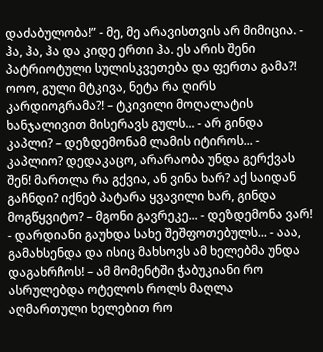დაძაბულობა!” - მე, მე არავისთვის არ მიმიცია. - ჰა, ჰა, ჰა და კიდე ერთი ჰა. ეს არის შენი პატრიოტული სულისკვეთება და ფერთა გამა?! ოოო, გული მტკივა, ნეტა რა ღირს კარდიოგრამა?! – ტკივილი მოღალატის ხანჯალივით მისერავს გულს... - არ გინდა კაპლი? – დეზდემონამ ლამის იტიროს... - კაპლიო? დედაკაცო, არარაობა უნდა გერქვას შენ! მართლა რა გქვია, ან ვინა ხარ? აქ საიდან გაჩნდი? იქნებ პატარა ყვავილი ხარ, გინდა მოგწყვიტო? – მგონი გავრეკე... - დეზდემონა ვარ! - დარდიანი გაუხდა სახე შეშფოთებულს... - ააა, გამახსენდა და ისიც მახსოვს ამ ხელებმა უნდა დაგახრჩოს! – ამ მომენტში ჭაბუკიანი რო ასრულებდა ოტელოს როლს მაღლა აღმართული ხელებით რო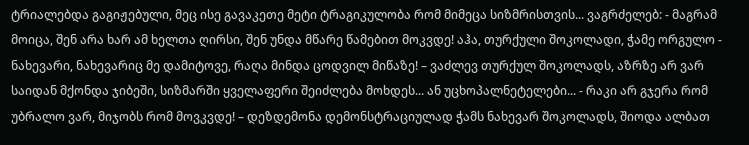ტრიალებდა გაგიჟებული, მეც ისე გავაკეთე მეტი ტრაგიკულობა რომ მიმეცა სიზმრისთვის... ვაგრძელებ: - მაგრამ მოიცა, შენ არა ხარ ამ ხელთა ღირსი, შენ უნდა მწარე წამებით მოკვდე! აჰა, თურქული შოკოლადი, ჭამე ორგულო - ნახევარი, ნახევარიც მე დამიტოვე, რაღა მინდა ცოდვილ მიწაზე! – ვაძლევ თურქულ შოკოლადს, აზრზე არ ვარ საიდან მქონდა ჯიბეში, სიზმარში ყველაფერი შეიძლება მოხდეს... ან უცხოპალნეტელები... - რაკი არ გჯერა რომ უბრალო ვარ, მიჯობს რომ მოვკვდე! – დეზდემონა დემონსტრაციულად ჭამს ნახევარ შოკოლადს, შიოდა ალბათ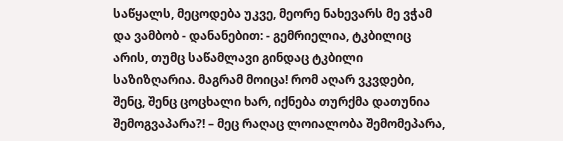საწყალს, მეცოდება უკვე, მეორე ნახევარს მე ვჭამ და ვამბობ - დანანებით: - გემრიელია, ტკბილიც არის, თუმც საწამლავი გინდაც ტკბილი საზიზღარია. მაგრამ მოიცა! რომ აღარ ვკვდები, შენც, შენც ცოცხალი ხარ, იქნება თურქმა დათუნია შემოგვაპარა?! – მეც რაღაც ლოიალობა შემომეპარა,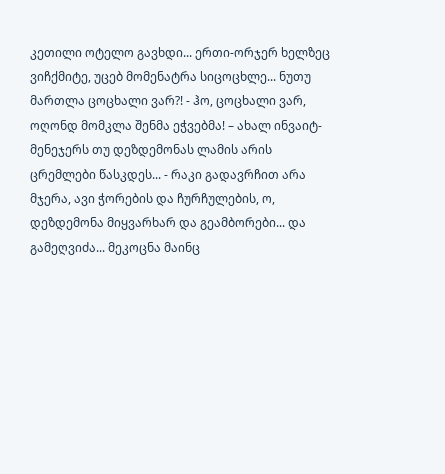კეთილი ოტელო გავხდი... ერთი-ორჯერ ხელზეც ვიჩქმიტე, უცებ მომენატრა სიცოცხლე... ნუთუ მართლა ცოცხალი ვარ?! - ჰო, ცოცხალი ვარ, ოღონდ მომკლა შენმა ეჭვებმა! – ახალ ინვაიტ-მენეჯერს თუ დეზდემონას ლამის არის ცრემლები წასკდეს... - რაკი გადავრჩით არა მჯერა, ავი ჭორების და ჩურჩულების, ო, დეზდემონა მიყვარხარ და გეამბორები... და გამეღვიძა... მეკოცნა მაინც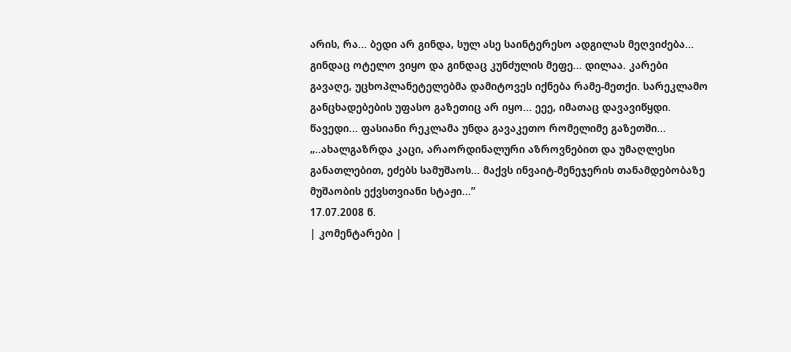არის, რა... ბედი არ გინდა, სულ ასე საინტერესო ადგილას მეღვიძება... გინდაც ოტელო ვიყო და გინდაც კუნძულის მეფე... დილაა. კარები გავაღე, უცხოპლანეტელებმა დამიტოვეს იქნება რამე-მეთქი. სარეკლამო განცხადებების უფასო გაზეთიც არ იყო... ეეე, იმათაც დავავიწყდი. წავედი... ფასიანი რეკლამა უნდა გავაკეთო რომელიმე გაზეთში... „..ახალგაზრდა კაცი, არაორდინალური აზროვნებით და უმაღლესი განათლებით, ეძებს სამუშაოს... მაქვს ინვაიტ-მენეჯერის თანამდებობაზე მუშაობის ექვსთვიანი სტაჟი...”
17.07.2008 წ.
| კომენტარები |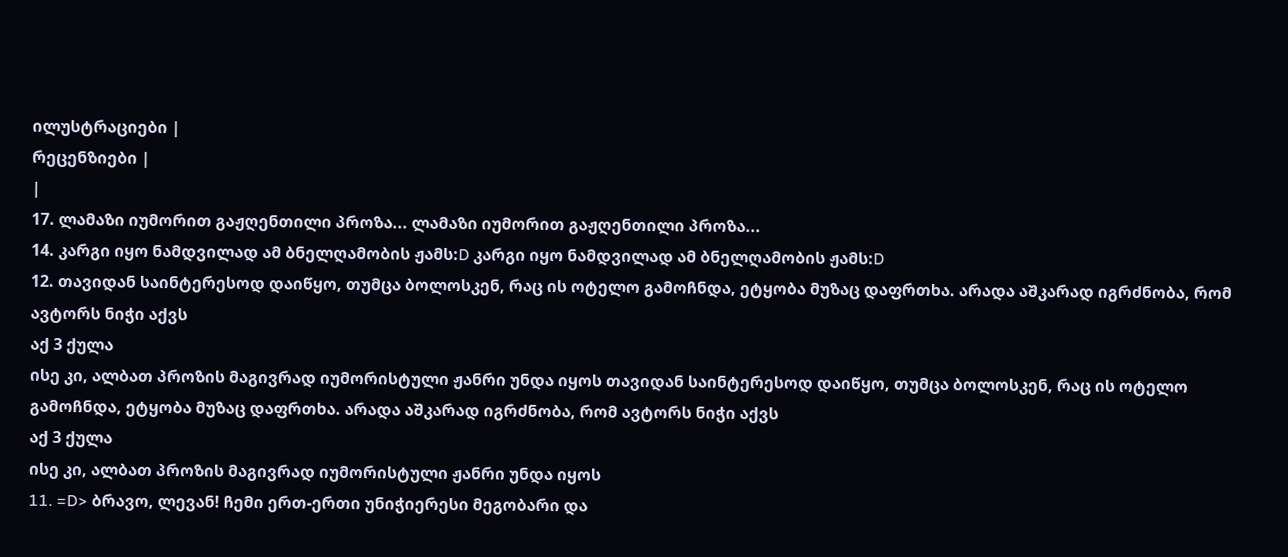ილუსტრაციები |
რეცენზიები |
|
17. ლამაზი იუმორით გაჟღენთილი პროზა... ლამაზი იუმორით გაჟღენთილი პროზა...
14. კარგი იყო ნამდვილად ამ ბნელღამობის ჟამს:D კარგი იყო ნამდვილად ამ ბნელღამობის ჟამს:D
12. თავიდან საინტერესოდ დაიწყო, თუმცა ბოლოსკენ, რაც ის ოტელო გამოჩნდა, ეტყობა მუზაც დაფრთხა. არადა აშკარად იგრძნობა, რომ ავტორს ნიჭი აქვს
აქ 3 ქულა
ისე კი, ალბათ პროზის მაგივრად იუმორისტული ჟანრი უნდა იყოს თავიდან საინტერესოდ დაიწყო, თუმცა ბოლოსკენ, რაც ის ოტელო გამოჩნდა, ეტყობა მუზაც დაფრთხა. არადა აშკარად იგრძნობა, რომ ავტორს ნიჭი აქვს
აქ 3 ქულა
ისე კი, ალბათ პროზის მაგივრად იუმორისტული ჟანრი უნდა იყოს
11. =D> ბრავო, ლევან! ჩემი ერთ-ერთი უნიჭიერესი მეგობარი და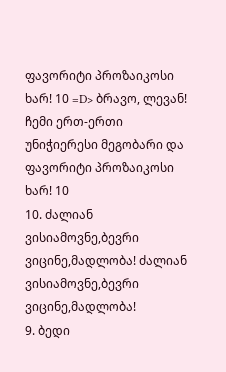ფავორიტი პროზაიკოსი ხარ! 10 =D> ბრავო, ლევან! ჩემი ერთ-ერთი უნიჭიერესი მეგობარი და ფავორიტი პროზაიკოსი ხარ! 10
10. ძალიან ვისიამოვნე,ბევრი ვიცინე,მადლობა! ძალიან ვისიამოვნე,ბევრი ვიცინე,მადლობა!
9. ბედი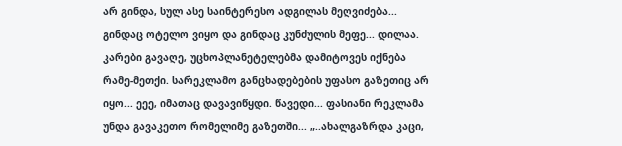არ გინდა, სულ ასე საინტერესო ადგილას მეღვიძება... გინდაც ოტელო ვიყო და გინდაც კუნძულის მეფე... დილაა. კარები გავაღე, უცხოპლანეტელებმა დამიტოვეს იქნება რამე-მეთქი. სარეკლამო განცხადებების უფასო გაზეთიც არ იყო... ეეე, იმათაც დავავიწყდი. წავედი... ფასიანი რეკლამა უნდა გავაკეთო რომელიმე გაზეთში... „..ახალგაზრდა კაცი,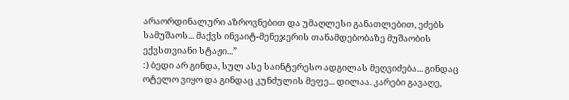არაორდინალური აზროვნებით და უმაღლესი განათლებით, ეძებს სამუშაოს... მაქვს ინვაიტ-მენეჯერის თანამდებობაზე მუშაობის ექვსთვიანი სტაჟი...”
:) ბედი არ გინდა, სულ ასე საინტერესო ადგილას მეღვიძება... გინდაც ოტელო ვიყო და გინდაც კუნძულის მეფე... დილაა. კარები გავაღე,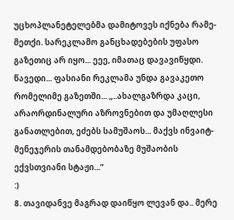უცხოპლანეტელებმა დამიტოვეს იქნება რამე-მეთქი. სარეკლამო განცხადებების უფასო გაზეთიც არ იყო... ეეე, იმათაც დავავიწყდი. წავედი... ფასიანი რეკლამა უნდა გავაკეთო რომელიმე გაზეთში... „..ახალგაზრდა კაცი, არაორდინალური აზროვნებით და უმაღლესი განათლებით, ეძებს სამუშაოს... მაქვს ინვაიტ-მენეჯერის თანამდებობაზე მუშაობის ექვსთვიანი სტაჟი...”
:)
8. თავიდანვე მაგრად დაიწყო ლევან და.. მერე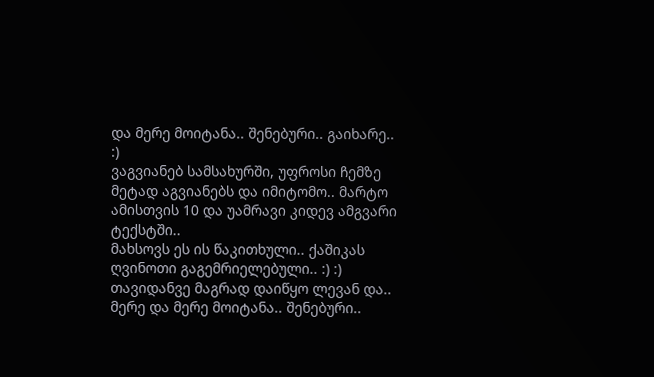და მერე მოიტანა.. შენებური.. გაიხარე.. :)
ვაგვიანებ სამსახურში, უფროსი ჩემზე მეტად აგვიანებს და იმიტომო.. მარტო ამისთვის 10 და უამრავი კიდევ ამგვარი ტექსტში..
მახსოვს ეს ის წაკითხული.. ქაშიკას ღვინოთი გაგემრიელებული.. :) :) თავიდანვე მაგრად დაიწყო ლევან და.. მერე და მერე მოიტანა.. შენებური..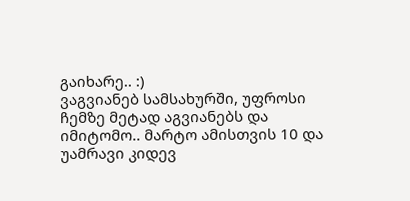გაიხარე.. :)
ვაგვიანებ სამსახურში, უფროსი ჩემზე მეტად აგვიანებს და იმიტომო.. მარტო ამისთვის 10 და უამრავი კიდევ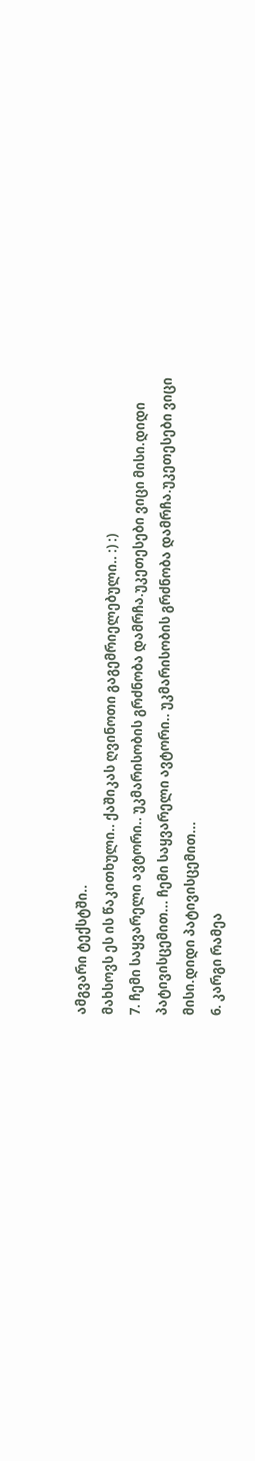ამგვარი ტექსტში..
მახსოვს ეს ის წაკითხული.. ქაშიკას ღვინოთი გაგემრიელებული.. :) :)
7. ჩემი საყვარელი ავტორი.. უკმარისობის გრძნობა დამრჩა.უკეთესები ვიცი მისი.დიდი პატივისცემით... ჩემი საყვარელი ავტორი.. უკმარისობის გრძნობა დამრჩა.უკეთესები ვიცი მისი.დიდი პატივისცემით...
6. კარგი რამეა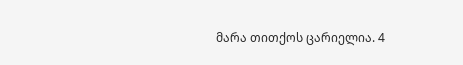მარა თითქოს ცარიელია. 4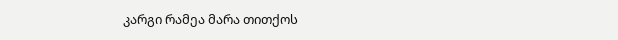კარგი რამეა მარა თითქოს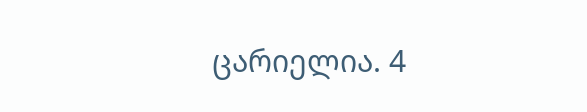ცარიელია. 4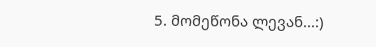5. მომეწონა ლევან...:)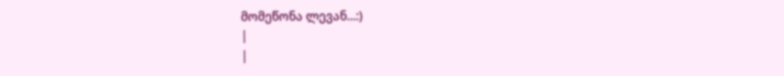მომეწონა ლევან...:)
|
|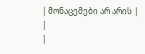| მონაცემები არ არის |
|
|